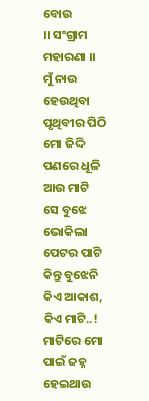ବୋଉ
।। ସଂଗ୍ରାମ ମହାରଣା ।।
ମୁଁ ନାଉ ହେଉଥିବା ପୃଥିବୀର ପିଠି
ମୋ ଜିଦ୍ଦି ପଣରେ ଧୂଳି ଆଉ ମାଟି
ସେ ବୁଝେ ଭୋକିଲା ପେଟର ପାଟି
କିନ୍ତୁ ବୁଝେନି କିଏ ଆକାଶ, କିଏ ମାଟି..!
ମାଟିରେ ମୋ ପାଇଁ ଜହ୍ନ ହେଇଥାଉ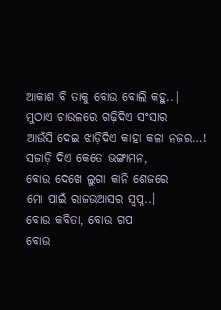ଆକାଶ ବି ତାକୁ ବୋଉ ବୋଲି କହୁ..|
ମୁଠାଏ ଚାଉଳରେ ଗଢ଼ିଦିଏ ସଂସାର
ଆଉଁସି ଦେଇ ଝାଡ଼ିଦିଏ କାହା କଳା ନଜର…!
ସଜାଡ଼ି ଦିଏ କେତେ ଭଙ୍ଗାମନ,
ବୋଉ ଦେଖେ ଲୁଗା କାନି ଶେଜରେ
ମୋ ପାଇଁ ରାଜଉଆସର ସ୍ୱପ୍ନ..।
ବୋଉ କବିତା, ବୋଉ ଗପ
ବୋଉ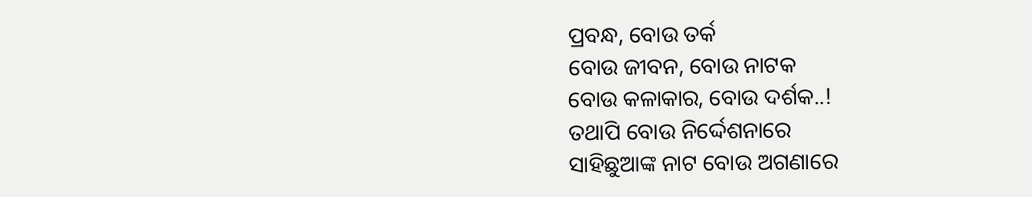ପ୍ରବନ୍ଧ, ବୋଉ ତର୍କ
ବୋଉ ଜୀବନ, ବୋଉ ନାଟକ
ବୋଉ କଳାକାର, ବୋଉ ଦର୍ଶକ..!
ତଥାପି ବୋଉ ନିର୍ଦ୍ଦେଶନାରେ
ସାହିଛୁଆଙ୍କ ନାଟ ବୋଉ ଅଗଣାରେ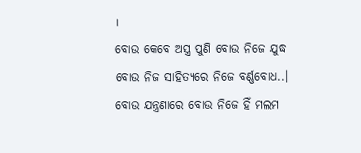।
ବୋଉ କେବେ ଅସ୍ତ୍ର ପୁଣି ବୋଉ ନିଜେ ଯୁଦ୍ଧ
ବୋଉ ନିଜ ସାହିତ୍ୟରେ ନିଜେ ବର୍ଣ୍ଣବୋଧ..।
ବୋଉ ଯନ୍ତ୍ରଣାରେ ବୋଉ ନିଜେ ହିଁ ମଲମ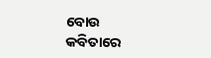ବୋଉ କବିତାରେ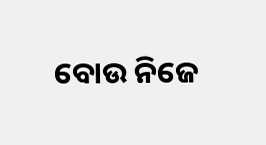ବୋଉ ନିଜେ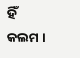ହିଁ କଲମ ।